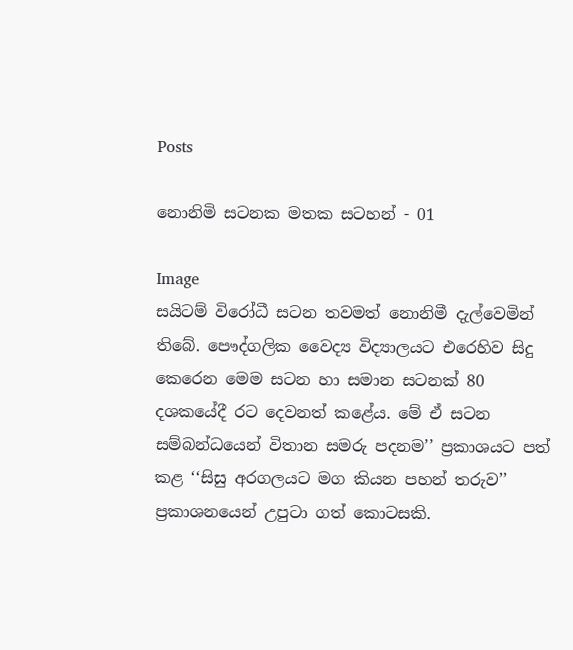Posts

නොනිමි සටනක මතක සටහන් - 01

Image
සයිටම් විරෝධී සටන තවමත් නොනිමී දැල්වෙමින් තිබේ. පෞද්ගලික වෛද්‍ය විද්‍යාලයට එරෙහිව සිදු කෙරෙන මෙම සටන හා සමාන සටනක් 80 දශකයේදී රට දෙවනත් කළේය. මේ ඒ සටන සම්බන්ධයෙන් විතාන සමරු පදනම’’ ප්‍රකාශයට පත් කළ ‘‘සිසු අරගලයට මග කියන පහන් තරුව’’ ප්‍රකාශනයෙන් උපුටා ගත් කොටසකි.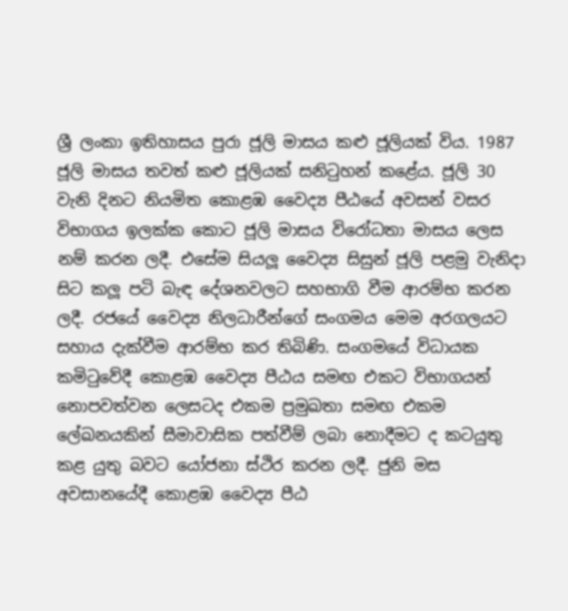ශ්‍රී ලංකා ඉතිහාසය පුරා ජූලි මාසය කළු ජූලියක් විය. 1987 ජූලි මාසය තවත් කළු ජූලියක් සනිටුහන් කළේය. ජූලි 30 වැනි දිනට නියමිත කොළඹ වෛද්‍ය පීඨයේ අවසන් වසර විභාගය ඉලක්ක කොට ජූලි මාසය විරෝධතා මාසය ලෙස නම් කරන ලදී. එසේම සියලූ වෛද්‍ය සිසුන් ජූලි පළමු වැනිදා සිට කලූ පටි බැඳ දේශනවලට සහභාගි වීම ආරම්භ කරන ලදී. රජයේ වෛද්‍ය නිලධාරීන්ගේ සංගමය මෙම අරගලයට සහාය දැක්වීම ආරම්භ කර තිබිණි. සංගමයේ විධායක කමිටුවේදී කොළඹ වෛද්‍ය පීඨය සමඟ එකට විභාගයන් නොපවත්වන ලෙසටද එකම ප්‍රමුඛතා සමඟ එකම ලේඛනයකින් සීමාවාසික පත්වීම් ලබා නොදීමට ද කටයුතු කළ යුතු බවට යෝජනා ස්ථිර කරන ලදී. ජුනි මස අවසානයේදී කොළඹ වෛද්‍ය පීඨ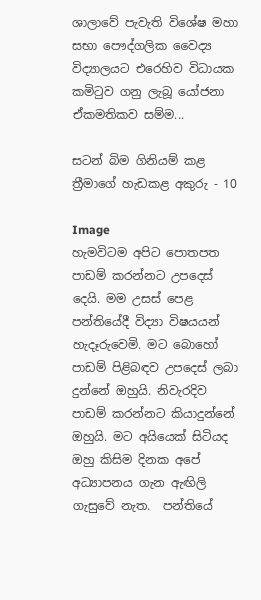ශාලාවේ පැවැති විශේෂ මහා සභා පෞද්ගලික වෛද්‍ය විද්‍යාලයට එරෙහිව විධායක කමිටුව ගනු ලැබූ යෝජනා ඒකමතිකව සම්ම...

සටන් බිම ගිනියම් කළ ත්‍රීමාගේ හැඩකළ අකුරු - 10

Image
හැමවිටම අපිට පොතපත පාඩම් කරන්නට උපදෙස් දෙයි. මම උසස් පෙළ පන්තියේදී විද්‍යා විෂයයන් හැදෑරුවෙමි. මට බොහෝ පාඩම් පිළිබඳව උපදෙස් ලබා දුන්නේ ඔහුයි. නිවැරදිව පාඩම් කරන්නට කියාදුන්නේ ඔහුයි. මට අයියෙක් සිටියද ඔහු කිසිම දිනක අපේ අධ්‍යාපනය ගැන ඇඟිලි ගැසුවේ නැත.  පන්තියේ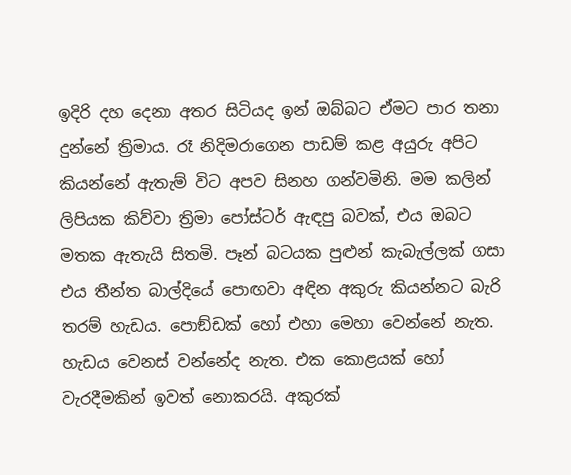ඉදිරි දහ දෙනා අතර සිටියද ඉන් ඔබ්බට ඒමට පාර තනා දුන්නේ ත්‍රිමාය. රෑ නිදිමරාගෙන පාඩම් කළ අයුරු අපිට කියන්නේ ඇතැම් විට අපව සිනහ ගන්වමිනි. මම කලින් ලිපියක කිව්වා ත්‍රිමා පෝස්ටර් ඇඳපු බවක්, එය ඔබට මතක ඇතැයි සිතමි. පෑන් බටයක පුළුන් කැබැල්ලක් ගසා එය තීන්ත බාල්දියේ පොඟවා අඳින අකුරු කියන්නට බැරි තරම් හැඩය. පොඞ්ඩක් හෝ එහා මෙහා වෙන්නේ නැත. හැඩය වෙනස් වන්නේද නැත. එක කොළයක් හෝ වැරදීමකින් ඉවත් නොකරයි. අකුරක්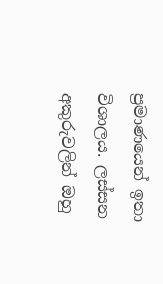ප්‍රමාණයෙන් ඉතා විශාලය. ලස්සන අකුරුවලින් ඔහු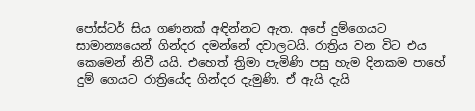පෝස්ටර් සිය ගණනක් අඳින්නට ඇත. අපේ දුම්ගෙයට සාමාන්‍යයෙන් ගින්දර දමන්නේ දවාලටයි. රාත්‍රිය වන විට එය කෙමෙන් නිවී යයි. එහෙත් ත්‍රිමා පැමිණි පසු හැම දිනකම පාහේ දුම් ගෙයට රාත්‍රියේද ගින්දර දැමුණි. ඒ ඇයි දැයි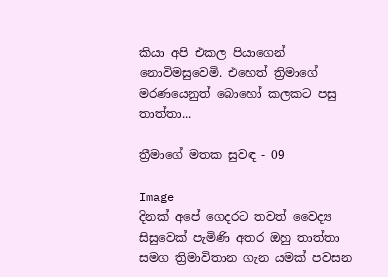කියා අපි එකල පියාගෙන් නොවිමසුවෙමි. එහෙත් ත්‍රිමාගේ මරණයෙනුත් බොහෝ කලකට පසු තාත්තා...

ත්‍රීමාගේ මතක සුවඳ - 09

Image
දිනක් අපේ ගෙදරට තවත් වෛද්‍ය සිසුවෙක් පැමිණි අතර ඔහු තාත්තා සමග ත්‍රිමාවිතාන ගැන යමක් පවසන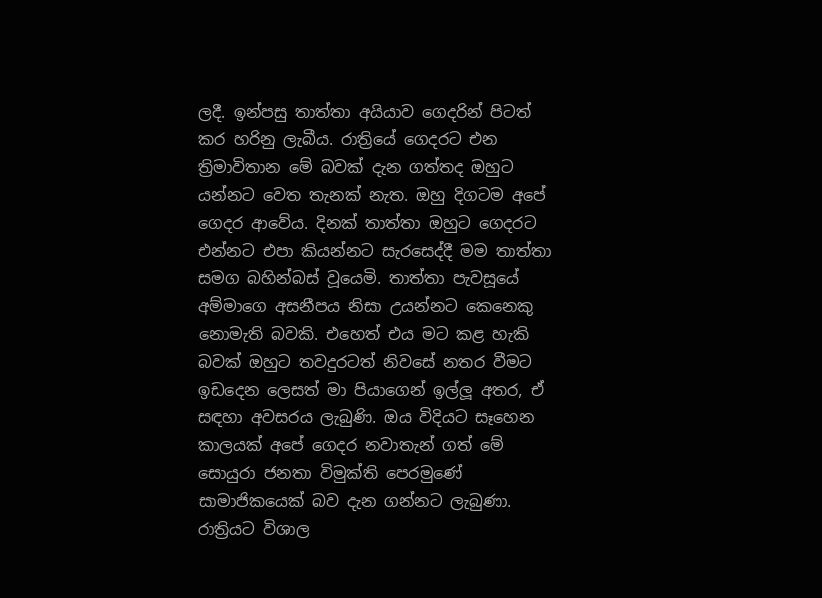ලදී. ඉන්පසු තාත්තා අයියාව ගෙදරින් පිටත් කර හරිනු ලැබීය. රාත්‍රියේ ගෙදරට එන ත්‍රිමාවිතාන මේ බවක් දැන ගත්තද ඔහුට යන්නට වෙත තැනක් නැත. ඔහු දිගටම අපේ ගෙදර ආවේය. දිනක් තාත්තා ඔහුට ගෙදරට එන්නට එපා කියන්නට සැරසෙද්දී මම තාත්තා සමග බහින්බස් වූයෙමි. තාත්තා පැවසූයේ අම්මාගෙ අසනීපය නිසා උයන්නට කෙනෙකු නොමැති බවකි. එහෙත් එය මට කළ හැකි බවක් ඔහුට තවදුරටත් නිවසේ නතර වීමට ඉඩදෙන ලෙසත් මා පියාගෙන් ඉල්ලූ අතර, ඒ සඳහා අවසරය ලැබුණි. ඔය විදියට සෑහෙන කාලයක් අපේ ගෙදර නවාතැන් ගත් මේ සොයුරා ජනතා විමුක්ති පෙරමුණේ සාමාජිකයෙක් බව දැන ගන්නට ලැබුණා. රාත්‍රියට විශාල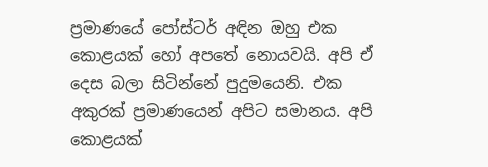ප්‍රමාණයේ පෝස්ටර් අඳින ඔහු එක කොළයක් හෝ අපතේ නොයවයි. අපි ඒ දෙස බලා සිටින්නේ පුදුමයෙනි. එක අකුරක් ප්‍රමාණයෙන් අපිට සමානය. අපි කොළයක්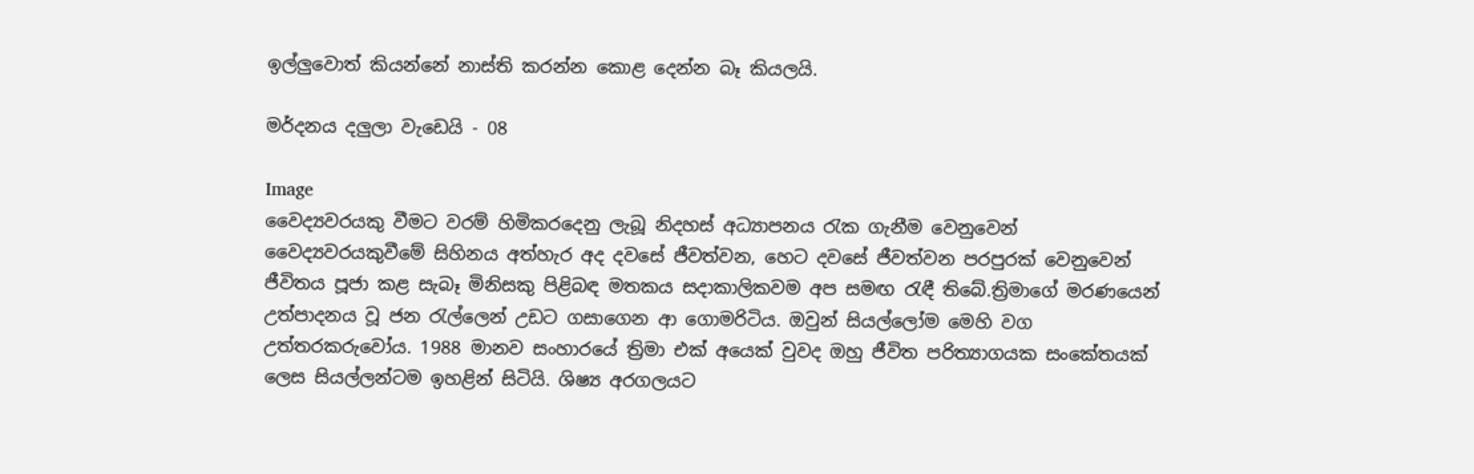ඉල්ලුවොත් කියන්නේ නාස්ති කරන්න කොළ දෙන්න බෑ කියලයි.

මර්දනය දලුලා වැඩෙයි - 08

Image
වෛද්‍යවරයකු වීමට වරම් හිමිකරදෙනු ලැබූ නිදහස් අධ්‍යාපනය රැක ගැනීම වෙනුවෙන් වෛද්‍යවරයකුවීමේ සිහිනය අත්හැර අද දවසේ ජීවත්වන, හෙට දවසේ ජීවත්වන පරපුරක් වෙනුවෙන් ජීවිතය පූජා කළ සැබෑ මිනිසකු පිළිබඳ මතකය සදාකාලිකවම අප සමඟ රැඳී තිබේ.ත්‍රිමාගේ මරණයෙන් උත්පාදනය වූ ජන රැල්ලෙන් උඩට ගසාගෙන ආ ගොමරිටිය. ඔවුන් සියල්ලෝම මෙහි වග උත්තරකරුවෝය. 1988 මානව සංහාරයේ ත්‍රිමා එක් අයෙක් වුවද ඔහු ජීවිත පරිත්‍යාගයක සංකේතයක් ලෙස සියල්ලන්ටම ඉහළින් සිටියි. ශිෂ්‍ය අරගලයට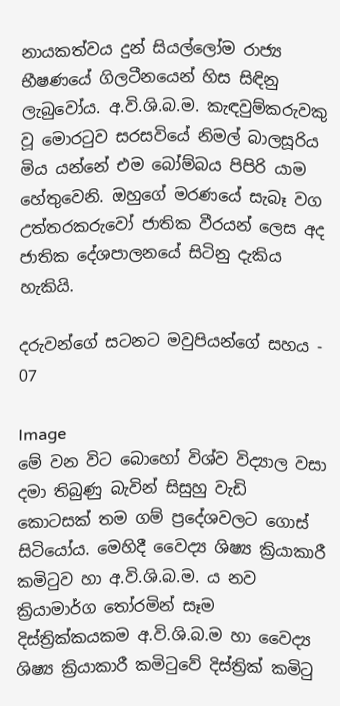නායකත්වය දුන් සියල්ලෝම රාජ්‍ය භීෂණයේ ගිලටීනයෙන් හිස සිඳිනු ලැබුවෝය. අ.වි.ශි.බ.ම. කැඳවුම්කරුවකු වූ මොරටුව සරසවියේ නිමල් බාලසූරිය මිය යන්නේ එම බෝම්බය පිපිරි යාම හේතුවෙනි. ඔහුගේ මරණයේ සැබෑ වග උත්තරකරුවෝ ජාතික වීරයන් ලෙස අද ජාතික දේශපාලනයේ සිටිනු දැකිය හැකියි.

දරුවන්ගේ සටනට මවුපියන්ගේ සහය - 07

Image
මේ වන විට බොහෝ විශ්ව විද්‍යාල වසා දමා තිබුණු බැවින් සිසුහු වැඩි කොටසක් තම ගම් ප්‍රදේශවලට ගොස් සිටියෝය. මෙහිදී වෛද්‍ය ශිෂ්‍ය ක්‍රියාකාරී කමිටුව හා අ.වි.ශි.බ.ම. ය නව ක්‍රියාමාර්ග තෝරමින් සෑම දිස්ත්‍රික්කයකම අ.වි.ශි.බ.ම හා වෛද්‍ය ශිෂ්‍ය ක්‍රියාකාරී කමිටුවේ දිස්ත්‍රික් කමිටු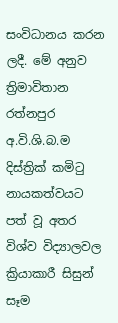සංවිධානය කරන ලදී. මේ අනුව ත්‍රිමාවිතාන රත්නපුර අ.වි.ශි.බ.ම දිස්ත්‍රික් කමිටු නායකත්වයට පත් වූ අතර විශ්ව විද්‍යාලවල ක්‍රියාකාරී සිසුන් සෑම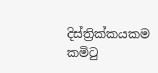දිස්ත්‍රික්කයකම කමිටු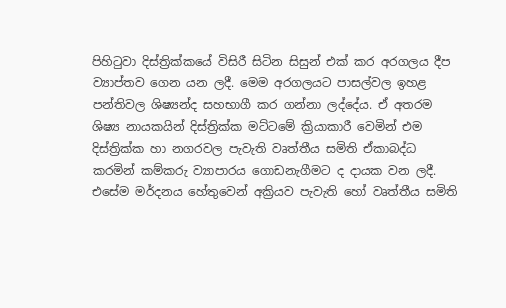පිහිටුවා දිස්ත්‍රික්කයේ විසිරී සිටින සිසුන් එක් කර අරගලය දීප ව්‍යාප්තව ගෙන යන ලදී. මෙම අරගලයට පාසල්වල ඉහළ පන්තිවල ශිෂ්‍යන්ද සහභාගී කර ගන්නා ලද්දේය. ඒ අතරම ශිෂ්‍ය නායකයින් දිස්ත්‍රික්ක මට්ටමේ ක්‍රියාකාරී වෙමින් එම දිස්ත්‍රික්ක හා නගරවල පැවැති වෘත්තීය සමිති ඒකාබද්ධ කරමින් කම්කරු ව්‍යාපාරය ගොඩනැගීමට ද දායක වන ලදී. එසේම මර්දනය හේතුවෙන් අක්‍රියව පැවැති හෝ වෘත්තීය සමිති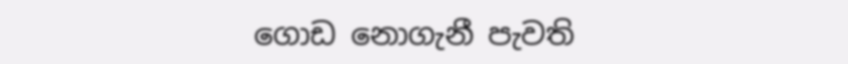ගොඩ නොගැනී පැවති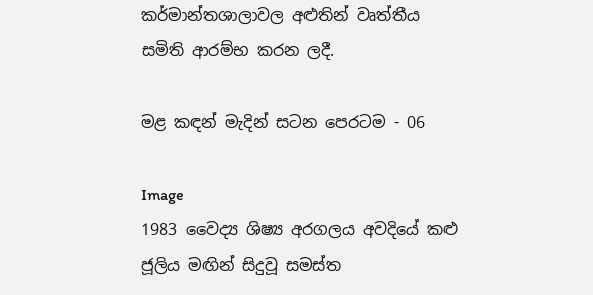කර්මාන්තශාලාවල අළුතින් වෘත්තීය සමිති ආරම්භ කරන ලදී.

මළ කඳන් මැදින් සටන පෙරටම - 06

Image
1983 වෛද්‍ය ශිෂ්‍ය අරගලය අවදියේ කළු ජූලිය මඟින් සිදුවූ සමස්ත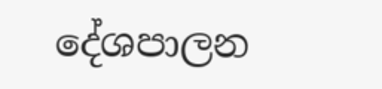දේශපාලන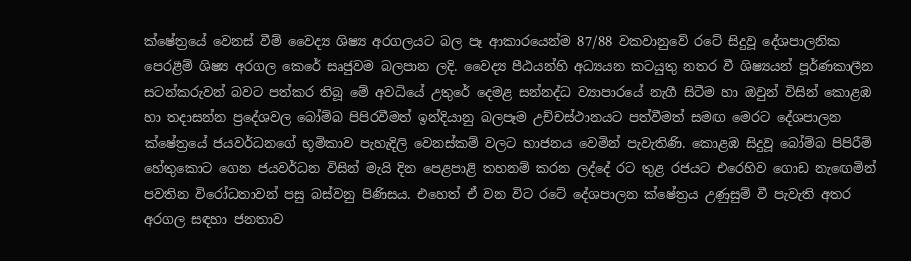ක්ෂේත්‍රයේ වෙනස් වීම් වෛද්‍ය ශිෂ්‍ය අරගලයට බල පෑ ආකාරයෙන්ම 87/88 වකවානුවේ රටේ සිදුවූ දේශපාලනික පෙරළීම් ශිෂ්‍ය අරගල කෙරේ සෘජුවම බලපාන ලදි. වෛද්‍ය පීඨයන්හි අධ්‍යයන කටයුතු නතර වී ශිෂ්‍යයන් පූර්ණකාලීන සටන්කරුවන් බවට පත්කර තිබූ මේ අවධියේ උතුරේ දෙමළ සන්නද්ධ ව්‍යාපාරයේ නැගී සිටීම හා ඔවුන් විසින් කොළඹ හා තදාසන්න ප්‍රදේශවල බෝම්බ පිපිරවීමත් ඉන්දියානු බලපෑම උච්චස්ථානයට පත්වීමත් සමඟ මෙරට දේශපාලන ක්ෂේත්‍රයේ ජයවර්ධනගේ භූමිකාව පැහැදිලි වෙනස්කම් වලට භාජනය වෙමින් පැවැතිණි. කොළඹ සිදුවූ බෝම්බ පිපිරීම් හේතුකොට ගෙන ජයවර්ධන විසින් මැයි දින පෙළපාළි තහනම් කරන ලද්දේ රට තුළ රජයට එරෙහිව ගොඩ නැඟෙමින් පවතින විරෝධතාවන් පසු බස්වනු පිණිසය. එහෙත් ඒ වන විට රටේ දේශපාලන ක්ෂේත්‍රය උණුසුම් වී පැවැති අතර අරගල සඳහා ජනතාව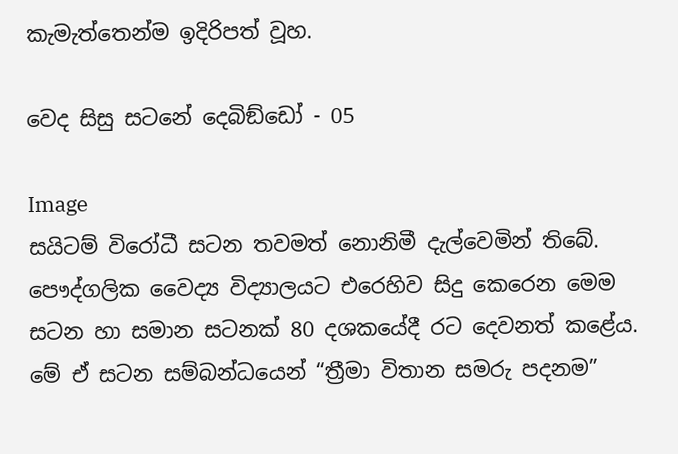කැමැත්තෙන්ම ඉදිරිපත් වූහ.

වෙද සිසු සටනේ දෙබිඞ්ඩෝ - 05

Image
සයිටම් විරෝධී සටන තවමත් නොනිමී දැල්වෙමින් තිබේ. පෞද්ගලික වෛද්‍ය විද්‍යාලයට එරෙහිව සිදු කෙරෙන මෙම සටන හා සමාන සටනක් 80 දශකයේදී රට දෙවනත් කළේය. මේ ඒ සටන සම්බන්ධයෙන් “ත්‍රීමා විතාන සමරු පදනම”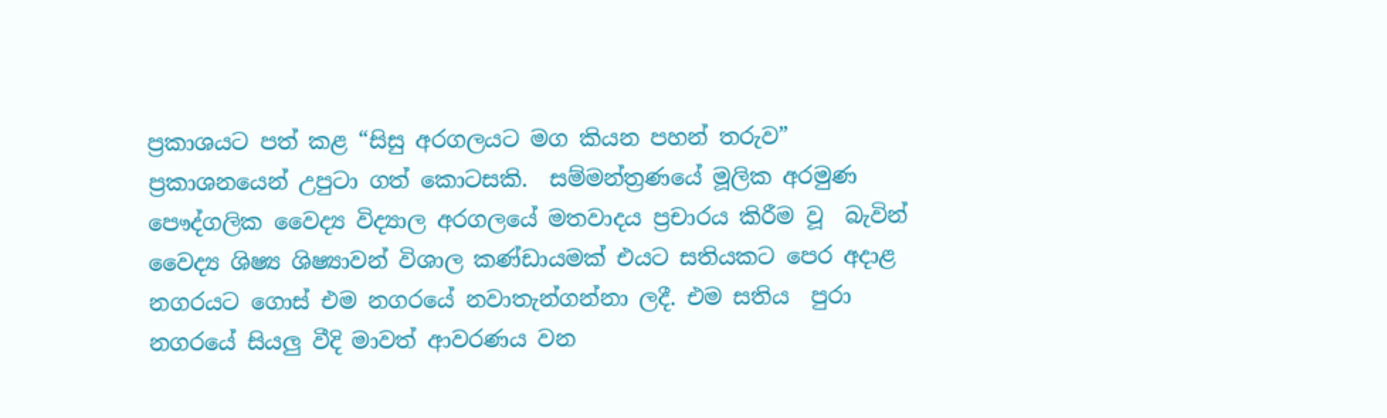ප්‍රකාශයට පත් කළ “සිසු අරගලයට මග කියන පහන් තරුව” ප්‍රකාශනයෙන් උපුටා ගත් කොටසකි.  සම්මන්ත්‍රණයේ මූලික අරමුණ පෞද්ගලික වෛද්‍ය විද්‍යාල අරගලයේ මතවාදය ප්‍රචාරය කිරීම වූ  බැවින්  වෛද්‍ය ශිෂ්‍ය ශිෂ්‍යාවන් විශාල කණ්ඩායමක් එයට සතියකට පෙර අදාළ නගරයට ගොස් එම නගරයේ නවාතැන්ගන්නා ලදී. එම සතිය  පුරා නගරයේ සියලු වීදි මාවත් ආවරණය වන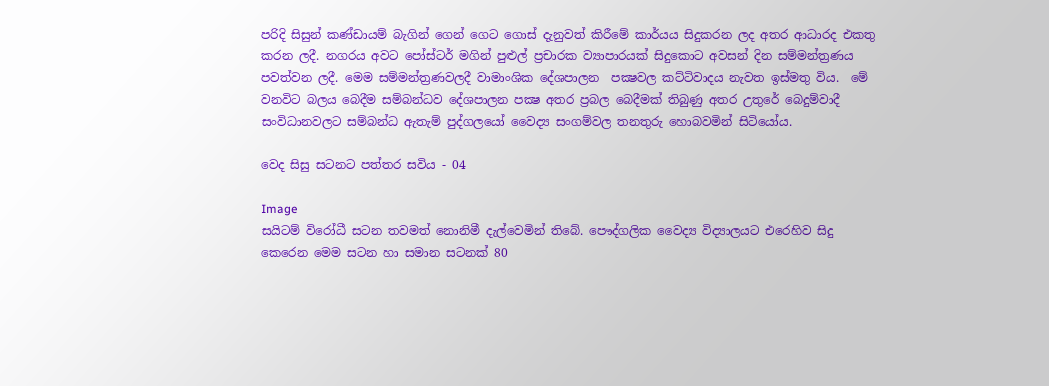පරිදි සිසුන් කණ්ඩායම් බැගින් ගෙන් ගෙට ගොස් දැනුවත් කිරීමේ කාර්යය සිදුකරන ලද අතර ආධාරද එකතු කරන ලදී. නගරය අවට පෝස්ටර් මගින් පුළුල් ප්‍රචාරක ව්‍යාපාරයක් සිදුකොට අවසන් දින සම්මන්ත්‍රණය පවත්වන ලදී. මෙම සම්මන්ත්‍රණවලදී වාමාංශික දේශපාලන  පක්‍ෂවල කට්ටිවාදය නැවත ඉස්මතු විය.  මේ වනවිට බලය බෙදීම සම්බන්ධව දේශපාලන පක්‍ෂ අතර ප්‍රබල බෙදීමක් තිබුණු අතර උතුරේ බෙදුම්වාදී සංවිධානවලට සම්බන්ධ ඇතැම් පුද්ගලයෝ වෛද්‍ය සංගම්වල තනතුරු හොබවමින් සිටියෝය.

වෙද සිසු සටනට පත්තර සවිය - 04

Image
සයිටම් විරෝධී සටන තවමත් නොනිමී දැල්වෙමින් තිබේ. පෞද්ගලික වෛද්‍ය විද්‍යාලයට එරෙහිව සිදු කෙරෙන මෙම සටන හා සමාන සටනක් 80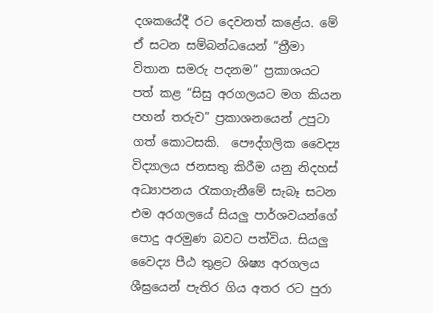දශකයේදී රට දෙවනත් කළේය. මේ ඒ සටන සම්බන්ධයෙන් “ත්‍රීමා විතාන සමරු පදනම” ප්‍රකාශයට පත් කළ “සිසු අරගලයට මග කියන පහන් තරුව” ප්‍රකාශනයෙන් උපුටා ගත් කොටසකි.  පෞද්ගලික වෛද්‍ය විද්‍යාලය ජනසතු කිරීම යනු නිදහස් අධ්‍යාපනය රැකගැනීමේ සැබෑ සටන එම අරගලයේ සියලු පාර්ශවයන්ගේ පොදු අරමුණ බවට පත්විය. සියලු වෛද්‍ය පීඨ තුළට ශිෂ්‍ය අරගලය ශීඝ්‍රයෙන් පැතිර ගිය අතර රට පුරා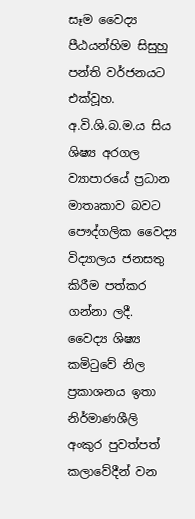සෑම වෛද්‍ය පීඨයන්හිම සිසුහු පන්ති වර්ජනයට එක්වූහ. අ.වි.ශි.බ.ම.ය සිය ශිෂ්‍ය අරගල ව්‍යාපාරයේ ප්‍රධාන මාතෘකාව බවට පෞද්ගලික වෛද්‍ය විද්‍යාලය ජනසතු කිරීම පත්කර ගන්නා ලදී.  වෛද්‍ය ශිෂ්‍ය කමිටුවේ නිල ප්‍රකාශනය ඉතා නිර්මාණශීලි අංකුර පුවත්පත් කලාවේදීන් වන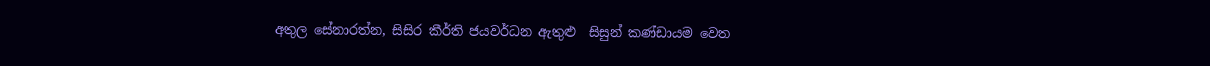අතුල සේනාරත්න, සිසිර කීර්ති ජයවර්ධන ඇතුළු  සිසුන් කණ්ඩායම වෙත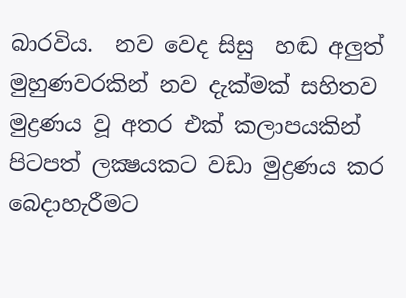බාරවිය.  නව වෙද සිසු  හඬ අලුත් මුහුණවරකින් නව දැක්මක් සහිතව මුද්‍රණය වූ අතර එක් කලාපයකින් පිටපත් ලක්‍ෂයකට වඩා මුද්‍රණය කර බෙදාහැරීමට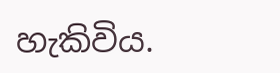හැකිවිය.